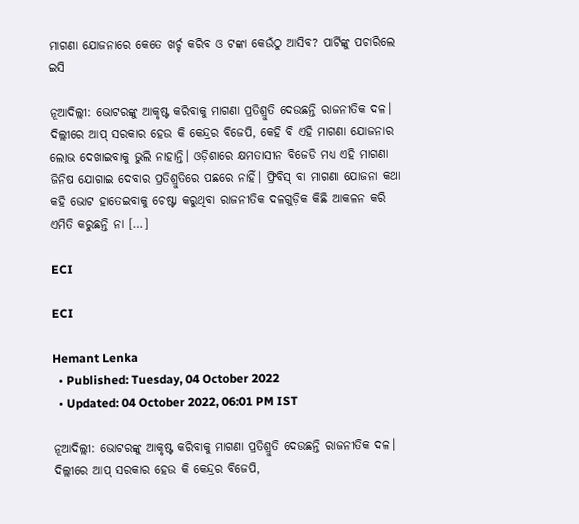ମାଗଣା ଯୋଜନାରେ କେତେ ଖର୍ଚ୍ଚ କରିବ ଓ ଟଙ୍କା କେଉଁଠୁ ଆସିବ? ପାର୍ଟିଙ୍କୁ ପଚାରିଲେ ଇସି

ନୂଆଦିଲ୍ଲୀ: ଭୋଟରଙ୍କୁ ଆକୃଷ୍ଟ କରିବାକୁ ମାଗଣା ପ୍ରତିଶ୍ରୁତି ଦେଉଛନ୍ତି ରାଜନୀତିକ ଦଳ। ଦିଲ୍ଲୀରେ ଆପ୍ ସରକାର ହେଉ କି କେନ୍ଦ୍ରର ବିଜେପି, କେହି ବି ଏହି ମାଗଣା ଯୋଜନାର ଲୋଭ ଦେଖାଇବାକୁ ଭୁଲି ନାହାନ୍ତି। ଓଡ଼ିଶାରେ କ୍ଷମତାସୀନ ବିଜେଡି ମଧ୍ୟ ଏହି ମାଗଣା ଜିନିଷ ଯୋଗାଇ ଦେବାର ପ୍ରତିଶ୍ରୁତିରେ ପଛରେ ନାହିଁ। ଫ୍ରିବିସ୍‌ ବା ମାଗଣା ଯୋଜନା କଥା କହି ଭୋଟ ହାତେଇବାକୁ ଚେଷ୍ଟା କରୁଥିବା ରାଜନୀତିକ ଦଳଗୁଡ଼ିକ କିଛି ଆକଳନ କରି ଏମିତି କରୁଛନ୍ତି ନା […]

ECI

ECI

Hemant Lenka
  • Published: Tuesday, 04 October 2022
  • Updated: 04 October 2022, 06:01 PM IST

ନୂଆଦିଲ୍ଲୀ: ଭୋଟରଙ୍କୁ ଆକୃଷ୍ଟ କରିବାକୁ ମାଗଣା ପ୍ରତିଶ୍ରୁତି ଦେଉଛନ୍ତି ରାଜନୀତିକ ଦଳ। ଦିଲ୍ଲୀରେ ଆପ୍ ସରକାର ହେଉ କି କେନ୍ଦ୍ରର ବିଜେପି,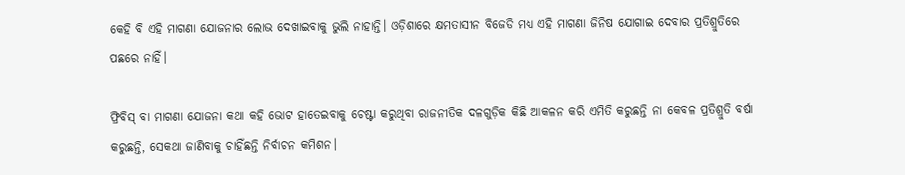କେହି ବି ଏହି ମାଗଣା ଯୋଜନାର ଲୋଭ ଦେଖାଇବାକୁ ଭୁଲି ନାହାନ୍ତି। ଓଡ଼ିଶାରେ କ୍ଷମତାସୀନ ବିଜେଡି ମଧ୍ୟ ଏହି ମାଗଣା ଜିନିଷ ଯୋଗାଇ ଦେବାର ପ୍ରତିଶ୍ରୁତିରେ ପଛରେ ନାହିଁ।

ଫ୍ରିବିସ୍‌ ବା ମାଗଣା ଯୋଜନା କଥା କହି ଭୋଟ ହାତେଇବାକୁ ଚେଷ୍ଟା କରୁଥିବା ରାଜନୀତିକ ଦଳଗୁଡ଼ିକ କିଛି ଆକଳନ କରି ଏମିତି କରୁଛନ୍ତି ନା କେବଳ ପ୍ରତିଶ୍ରୁତି ବର୍ଷା କରୁଛନ୍ତି, ସେକଥା ଜାଣିବାକୁ ଚାହିଁଛନ୍ତି ନିର୍ବାଚନ କମିଶନ।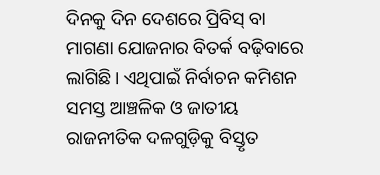ଦିନକୁ ଦିନ ଦେଶରେ ପ୍ରିବିସ୍‌ ବା ମାଗଣା ଯୋଜନାର ବିତର୍କ ବଢ଼ିବାରେ ଲାଗିଛି। ଏଥିପାଇଁ ନିର୍ବାଚନ କମିଶନ ସମସ୍ତ ଆଞ୍ଚଳିକ ଓ ଜାତୀୟ ରାଜନୀତିକ ଦଳଗୁଡ଼ିକୁ ବିସ୍ତୃତ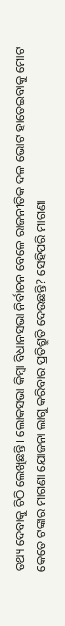ତଥ୍ୟ ଦେବାକୁ ଚିଠି ଲେଖିଛନ୍ତି। ଲୋକସଭା କିମ୍ବା ବିଧାନସଭା ନିର୍ବାଚନ ବେଳେ ରାଜନୀତିକ ଦଳ ଭୋଟ ହାତେଇବାକୁ ମୋଟ କେତେ ଟଙ୍କାର ମାଗଣା ଯୋଜନା ଲାଗୁ କରିବାର ପ୍ରତିଶ୍ରୁତି ଦେଉଛନ୍ତି? ସେହିପରି ମାଗଣା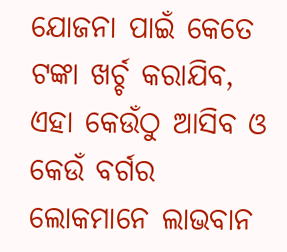ଯୋଜନା ପାଇଁ କେତେ ଟଙ୍କା ଖର୍ଚ୍ଚ କରାଯିବ, ଏହା କେଉଁଠୁ ଆସିବ ଓ କେଉଁ ବର୍ଗର ଲୋକମାନେ ଲାଭବାନ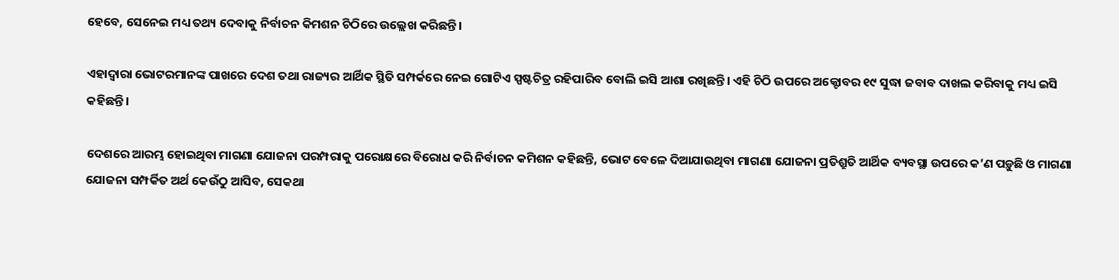ହେବେ, ସେନେଇ ମଧ୍ୟ ତଥ୍ୟ ଦେବାକୁ ନିର୍ବାଚନ କିମଶନ ଚିଠିରେ ଉଲ୍ଲେଖ କରିଛନ୍ତି।

ଏହାଦ୍ୱାରା ଭୋଟରମାନଙ୍କ ପାଖରେ ଦେଶ ତଥା ରାଜ୍ୟର ଆର୍ଥିକ ସ୍ଥିତି ସମ୍ପର୍କରେ ନେଇ ଗୋଟିଏ ସ୍ପଷ୍ଟଚିତ୍ର ରହିପାରିବ ବୋଲି ଇସି ଆଶା ରଖିଛନ୍ତି। ଏହି ଚିଠି ଉପରେ ଅକ୍ଟୋବର ୧୯ ସୁଦ୍ଧା ଜବାବ ଦାଖଲ କରିବାକୁ ମଧ୍ୟ ଇସି କହିଛନ୍ତି।

ଦେଶରେ ଆରମ୍ଭ ହୋଇଥିବା ମାଗଣା ଯୋଜନା ପରମ୍ପରାକୁ ପରୋକ୍ଷରେ ବିରୋଧ କରି ନିର୍ବାଚନ କମିଶନ କହିଛନ୍ତି, ଭୋଟ ବେଳେ ଦିଆଯାଉଥିବା ମାଗଣା ଯୋଜନା ପ୍ରତିଶ୍ରୁତି ଆର୍ଥିକ ବ୍ୟବସ୍ଥା ଉପରେ କ’ଣ ପଡ଼ୁଛି ଓ ମାଗଣା ଯୋଜନା ସମ୍ପର୍କିତ ଅର୍ଥ କେଉଁଠୁ ଆସିବ, ସେକଥା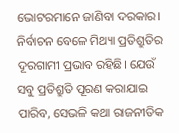ଭୋଟରମାନେ ଜାଣିବା ଦରକାର। ନିର୍ବାଚନ ବେଳେ ମିଥ୍ୟା ପ୍ରତିଶ୍ରୁତିର ଦୂରଗାମୀ ପ୍ରଭାବ ରହିଛି। ଯେଉଁ ସବୁ ପ୍ରତିଶ୍ରୁତି ପୂରଣ କରାଯାଇ ପାରିବ, ସେଭଳି କଥା ରାଜନୀତିକ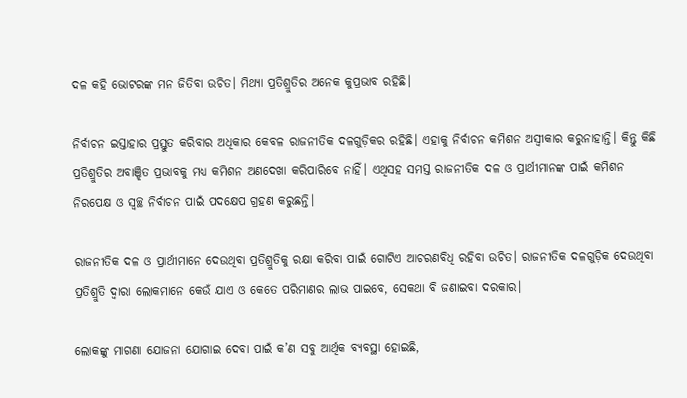ଦଳ କହି ଭୋଟରଙ୍କ ମନ ଜିତିବା ଉଚିତ। ମିଥ୍ୟା ପ୍ରତିଶ୍ରୁତିର ଅନେକ କୁପ୍ରଭାବ ରହିଛି।

ନିର୍ବାଚନ ଇସ୍ତାହାର ପ୍ରସ୍ତୁତ କରିବାର ଅଧିକାର କେବଳ ରାଜନୀତିକ ଦଳଗୁଡ଼ିକର ରହିଛି। ଏହାକୁ ନିର୍ବାଚନ କମିଶନ ଅସ୍ୱୀକାର କରୁନାହାନ୍ତି। କିନ୍ତୁ କିଛି ପ୍ରତିଶ୍ରୁତିର ଅବାଞ୍ଝିତ ପ୍ରଭାବକୁ ମଧ୍ୟ କମିଶନ ଅଣଦେଖା କରିପାରିବେ ନାହିଁ। ଏଥିସହ ସମସ୍ତ ରାଜନୀତିକ ଦଳ ଓ ପ୍ରାର୍ଥୀମାନଙ୍କ ପାଇଁ କମିଶନ ନିରପେକ୍ଷ ଓ ସ୍ୱଚ୍ଛ ନିର୍ବାଚନ ପାଇଁ ପଦକ୍ଷେପ ଗ୍ରହଣ କରୁଛନ୍ତି।

ରାଜନୀତିକ ଦଳ ଓ ପ୍ରାର୍ଥୀମାନେ ଦେଉଥିବା ପ୍ରତିଶ୍ରୁତିକୁ ରକ୍ଷା କରିବା ପାଇଁ ଗୋଟିଏ ଆଚରଣବିଧି ରହିବା ଉଚିତ। ରାଜନୀତିକ ଦଳଗୁଡ଼ିକ ଦେଉଥିବା ପ୍ରତିଶ୍ରୁତି ଦ୍ୱାରା ଲୋକମାନେ କେଉଁ ଯାଏ ଓ କେତେ ପରିମାଣର ଲାଭ ପାଇବେ, ସେକଥା ବି ଜଣାଇବା ଦରକାର।

ଲୋକଙ୍କୁ ମାଗଣା ଯୋଜନା ଯୋଗାଇ ଦେବା ପାଇଁ କ’ଣ ସବୁ ଆର୍ଥିକ ବ୍ୟବସ୍ଥା ହୋଇଛି,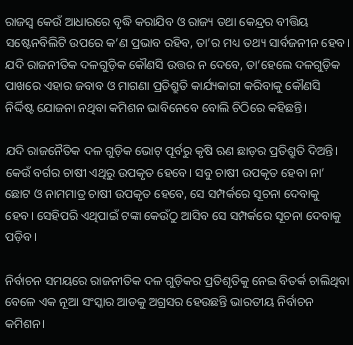ରାଜସ୍ୱ କେଉଁ ଆଧାରରେ ବୃଦ୍ଧି କରାଯିବ ଓ ରାଜ୍ୟ ତଥା କେନ୍ଦ୍ରର ବୀତ୍ତିୟ ସଷ୍ଟେନବିଲିଟି ଉପରେ କ’ଣ ପ୍ରଭାବ ରହିବ, ତା’ର ମଧ୍ୟ ତଥ୍ୟ ସାର୍ବଜନୀନ ହେବ। ଯଦି ରାଜନୀତିକ ଦଳଗୁଡ଼ିକ କୌଣସି ଉତ୍ତର ନ ଦେବେ, ତା’ହେଲେ ଦଳଗୁଡ଼ିକ ପାଖରେ ଏହାର ଜବାବ ଓ ମାଗଣା ପ୍ରତିଶ୍ରୁତି କାର୍ଯ୍ୟକାରୀ କରିବାକୁ କୌଣସି ନିର୍ଦ୍ଦିଷ୍ଟ ଯୋଜନା ନଥିବା କମିଶନ ଭାବିନେବେ ବୋଲି ଚିଠିରେ କହିଛନ୍ତି।

ଯଦି ରାଜନୈତିକ ଦଳ ଗୁଡ଼ିକ ଭୋଟ୍ ପୂର୍ବରୁ କୃଷି ଋଣ ଛାଡ଼ର ପ୍ରତିଶ୍ରୁତି ଦିଅନ୍ତି। କେଉଁ ବର୍ଗର ଚାଷୀ ଏଥିରୁ ଉପକୃତ ହେବେ। ସବୁ ଚାଷୀ ଉପକୃତ ହେବା ନା’ ଛୋଟ ଓ ନାମମାତ୍ର ଚାଷୀ ଉପକୃତ ହେବେ, ସେ ସମ୍ପର୍କରେ ସୂଚନା ଦେବାକୁ ହେବ। ସେହିପରି ଏଥିପାଇଁ ଟଙ୍କା କେଉଁଠୁ ଆସିବ ସେ ସମ୍ପର୍କରେ ସୂଚନା ଦେବାକୁ ପଡ଼ିବ।

ନିର୍ବାଚନ ସମୟରେ ରାଜନୀତିକ ଦଳ ଗୁଡ଼ିକର ପ୍ରତିଶୃତିକୁ ନେଇ ବିତର୍କ ଚାଲିଥିବା ବେଳେ ଏକ ନୂଆ ସଂସ୍କାର ଆଡକୁ ଅଗ୍ରସର ହେଉଛନ୍ତି ଭାରତୀୟ ନିର୍ବାଚନ କମିଶନ।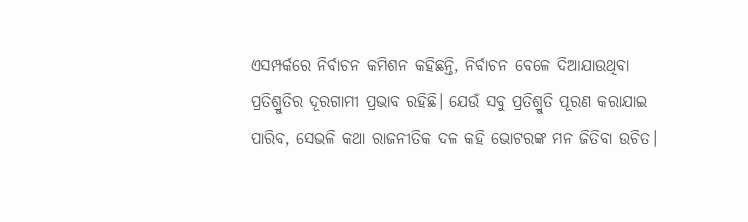ଏସମ୍ପର୍କରେ ନିର୍ବାଚନ କମିଶନ କହିଛନ୍ତି, ନିର୍ବାଚନ ବେଳେ ଦିଆଯାଉଥିବା ପ୍ରତିଶ୍ରୁତିର ଦୂରଗାମୀ ପ୍ରଭାବ ରହିଛି। ଯେଉଁ ସବୁ ପ୍ରତିଶ୍ରୁତି ପୂରଣ କରାଯାଇ ପାରିବ, ସେଭଳି କଥା ରାଜନୀତିକ ଦଳ କହି ଭୋଟରଙ୍କ ମନ ଜିତିବା ଉଚିତ।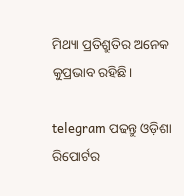ମିଥ୍ୟା ପ୍ରତିଶ୍ରୁତିର ଅନେକ କୁପ୍ରଭାବ ରହିଛି।

telegram ପଢନ୍ତୁ ଓଡ଼ିଶା ରିପୋର୍ଟର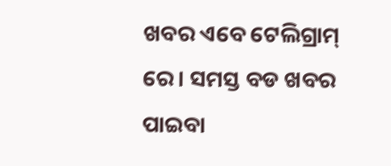ଖବର ଏବେ ଟେଲିଗ୍ରାମ୍ ରେ। ସମସ୍ତ ବଡ ଖବର ପାଇବା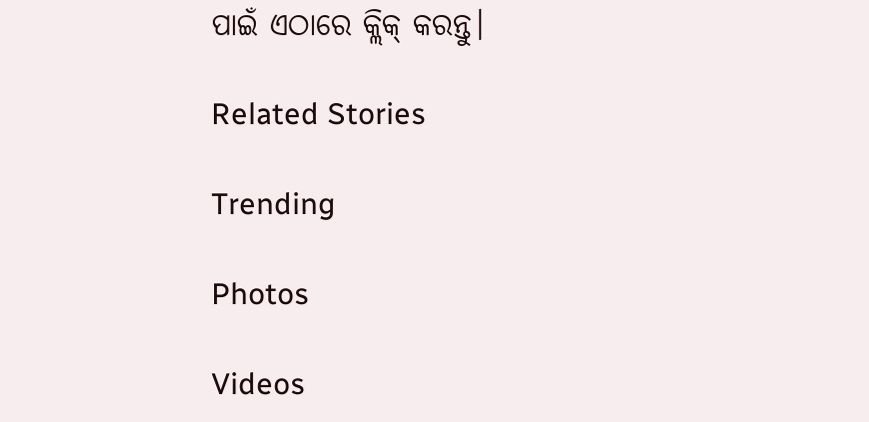ପାଇଁ ଏଠାରେ କ୍ଲିକ୍ କରନ୍ତୁ।

Related Stories

Trending

Photos

Videos